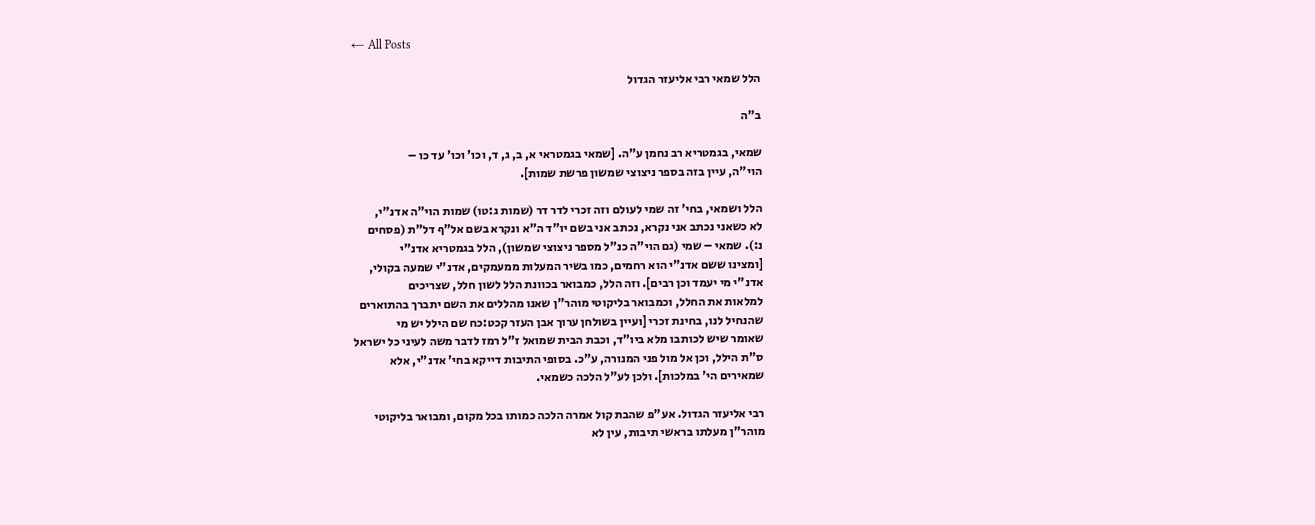← All Posts

הלל שמאי רבי אליעזר הגדול

ב"ה

שמאי, בגמטריא רב נחמן ע"ה. [שמאי בגמטראי א, ב, ג, ד, וכו' וכו' עד כו –
הוי"ה, עיין בזה בספר ניצוצי שמשון פרשת שמות].

הלל ושמאי, בחי' זה שמי לעולם וזה זכרי לדר דר (שמות ג:טו) שמות הוי"ה אדנ"י,
לא כשאני נכתב אני נקרא, נכתב אני בשם יו"ד ה"א ונקרא בשם אל"ף דל"ת (פסחים
נ:). שמאי – שמי (גם הוי"ה כנ"ל מספר ניצוצי שמשון), הלל בגמטריא אדנ"י
[ומצינו ששם אדנ"י הוא רחמים, כמו בשיר המעלות ממעמקים, אדנ"י שמעה בקולי,
אדנ"י מי יעמד וכן רבים]. וזה הלל, כמבואר בכוונת הלל לשון חלל, שצריכים
למלאות את החלל, וכמבואר בליקוטי מוהר"ן שאנו מהללים את השם יתברך בהתוארים
שהנחיל לנו, בחינת זכרי [ועיין בשולחן ערוך אבן העזר קכט:כח שם הילל יש מי
שאומר שיש לכותבו מלא ביו"ד, וכבת הבית שמואל ז"ל רמז לדבר משה לעיני כל ישראל
ס"ת הילל, וכן אל מול פני המנורה, ע"כ. בסופי התיבות דייקא בחי' אדנ"י, אלא
שמאירים הי' במלכות]. ולכן לע"ל הלכה כשמאי.

רבי אליעזר הגדול. אע"פ שהבת קול אמרה הלכה כמותו בכל מקום, ומבואר בליקוטי
מוהר"ן מעלתו בראשי תיבות, עין לא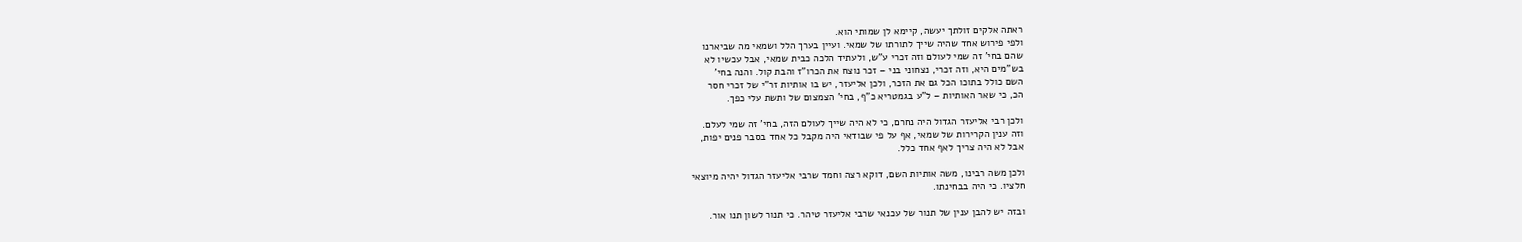ראתה אלקים זולתך יעשה, קיימא לן שמותי הוא.
ולפי פירוש אחד שהיה שייך לתורתו של שמאי. ועיין בערך הלל ושמאי מה שביארנו
שהם בחי' זה שמי לעולם וזה זכרי ע"ש, ולעתיד הלכה כבית שמאי, אבל עכשיו לא
בש"מים היא, וזה זכרי, נצחוני בני – זכר נוצח את הכרו"ז והבת קול. והנה בחי'
השם כולל בתוכו הכל גם את הזכר, ולכן אליעזר, יש בו אותיות זר"י של זכרי חסר
הכ, כי שאר האותיות – ל"ע בגמטריא כ"ף, בחי' הצמצום של ותשת עלי כפך.

ולכן רבי אליעזר הגדול היה נחרם, כי לא היה שייך לעולם הזה, בחי' זה שמי לעלם.
וזה ענין הקרירות של שמאי, אף על פי שבודאי היה מקבל כל אחד בסבר פנים יפות,
אבל לא היה צריך לאף אחד כלל.

ולכן משה רבינו, משה אותיות השם, דוקא רצה וחמד שרבי אליעזר הגדול יהיה מיוצאי
חלציו. כי היה בבחינתו.

ובזה יש להבן ענין של תנור של עכנאי שרבי אליעזר טיהר. כי תנור לשון תנו אור.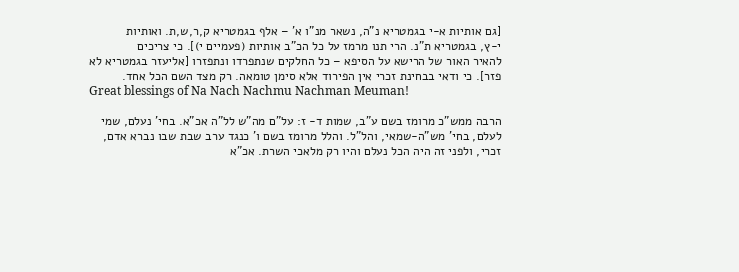[גם אותיות א-י בגמטריא נ"ה, נשאר מנ"ו א' – אלף בגמטריא ק,ר,ש,ת. ואותיות
י-ץ, בגמטריא ת"נ. הרי תנו מרמז על כל הכ"ב אותיות (פעמיים י)]. כי צריכים
להאיר האור של הרישא על הסיפא – כל החלקים שנתפרדו ונתפזרו [אליעזר בגמטריא לא
פזר]. כי ודאי בבחינת זכרי אין הפירוד אלא סימן טומאה. רק מצד השם הכל אחד.
Great blessings of Na Nach Nachmu Nachman Meuman!

הרבה ממש"כ מרומז בשם ע"ב, שמות ד- ז: על"ם מה"ש לל"ה אכ"א. בחי' נעלם, שמי לעלם, בחי' מש"ה-שמאי, והל"ל. והלל מרומז בשם ו' כנגד ערב שבת שבו נברא אדם, זכרי, ולפני זה היה הכל נעלם והיו רק מלאכי השרת. אכ"א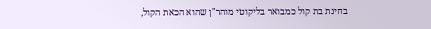בחינת בת קול כמבואר בליקוטי מוהר"ן שהוא הכאת הקול,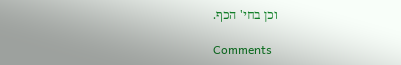וכן בחי' הכף.

Comments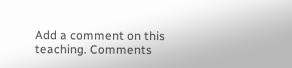Add a comment on this teaching. Comments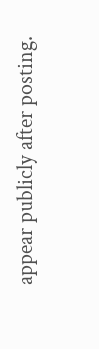appear publicly after posting.